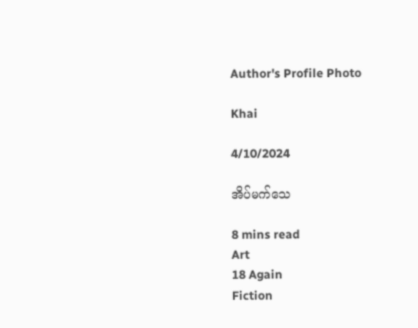Author's Profile Photo

Khai

4/10/2024

အိပ်မက်သေ

8 mins read
Art
18 Again
Fiction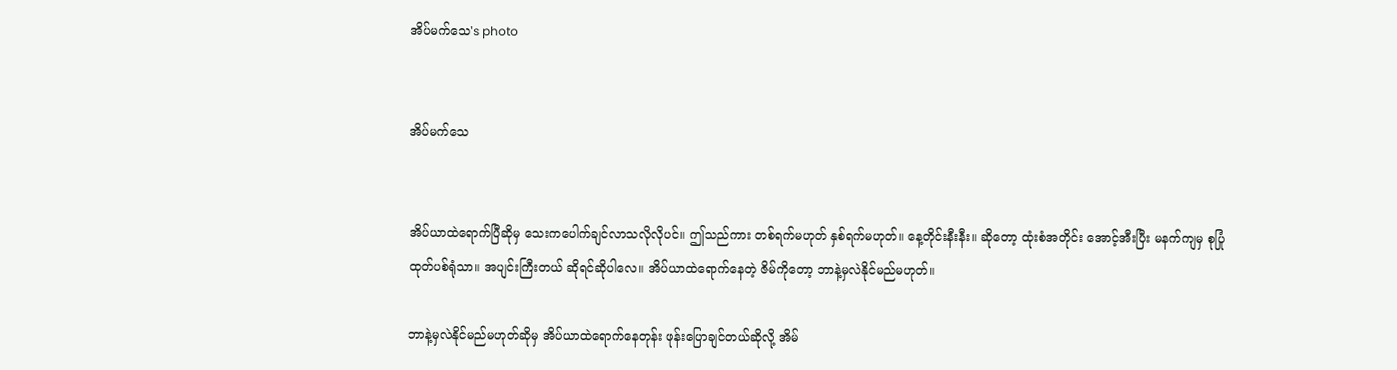အိပ်မက်သေ's photo


အိပ်မက်သေ


အိပ်ယာထဲရောက်ပြီဆိုမှ သေးကပေါက်ချင်လာသလိုလိုပင်။ ဤသည်ကား တစ်ရက်မဟုတ် နှစ်ရက်မဟုတ်။ နေ့တိုင်းနီးနီး။ ဆိုတော့ ထုံးစံအတိုင်း အောင့်အီးပြီး မနက်ကျမှ စုပြုံထုတ်ပစ်ရုံသာ။ အပျင်းကြီးတယ် ဆိုရင်ဆိုပါလေ။ အိပ်ယာထဲရောက်နေတဲ့ ဇိမ်ကိုတော့ ဘာနဲ့မှလဲနိုင်မည်မဟုတ်။

ဘာနဲ့မှလဲနိုင်မည်မဟုတ်ဆိုမှ အိပ်ယာထဲရောက်နေတုန်း ဖုန်းပြောချင်တယ်ဆိုလို့ အိမ်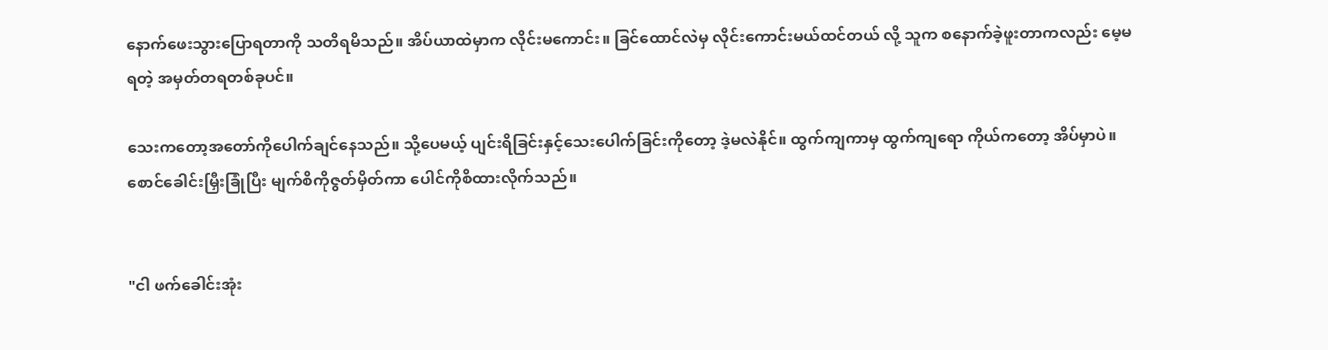နောက်ဖေးသွားပြောရတာကို သတိရမိသည်။ အိပ်ယာထဲမှာက လိုင်းမကောင်း။ ခြင်ထောင်လဲမှ လိုင်းကောင်းမယ်ထင်တယ် လို့ သူက စနောက်ခဲ့ဖူးတာကလည်း မေ့မရတဲ့ အမှတ်တရတစ်ခုပင်။

သေးကတော့အတော်ကိုပေါက်ချင်နေသည်။ သို့ပေမယ့် ပျင်းရိခြင်းနှင့်သေးပေါက်ခြင်းကိုတော့ ဒဲ့မလဲနိုင်။ ထွက်ကျကာမှ ထွက်ကျရော ကိုယ်ကတော့ အိပ်မှာပဲ။ စောင်ခေါင်းမြှီးခြုံပြီး မျက်စိကိုဇွတ်မှိတ်ကာ ပေါင်ကိုစိထားလိုက်သည်။


"ငါ ဖက်ခေါင်းအုံး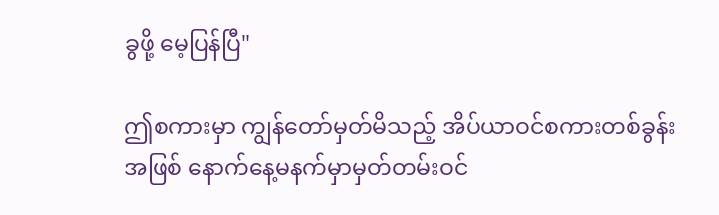ခွဖို့ မေ့ပြန်ပြီ"

ဤစကားမှာ ကျွန်တော်မှတ်မိသည့် အိပ်ယာဝင်စကားတစ်ခွန်းအဖြစ် နောက်နေ့မနက်မှာမှတ်တမ်းဝင်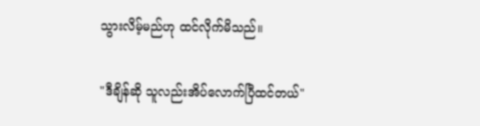သွားလိမ့်မည်ဟု ထင်လိုက်မိသည်။

"ဒီချိန်ဆို သူလည်းအိပ်လောက်ပြီထင်တယ်"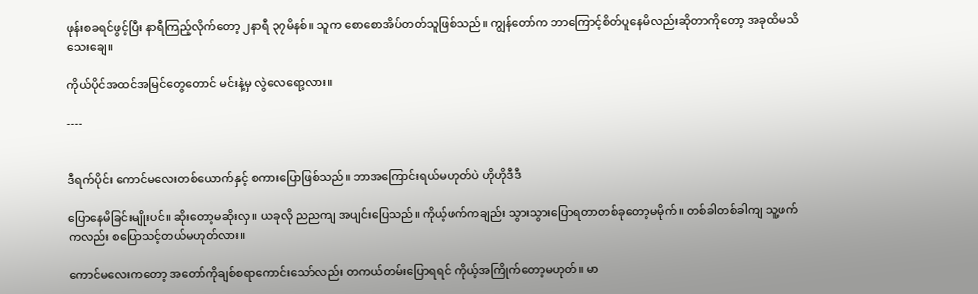ဖုန်းစခရင်ဖွင့်ပြီး နာရီကြည့်လိုက်တော့ ၂နာရီ ၃၇မိနစ်။ သူက စောစောအိပ်တတ်သူဖြစ်သည်။ ကျွန်တော်က ဘာကြောင့်စိတ်ပူနေမိလည်းဆိုတာကိုတော့ အခုထိမသိသေးချေ။

ကိုယ်ပိုင်အထင်အမြင်တွေတောင် မင်းနဲ့မှ လွဲလေရော့လား။

----


ဒီရက်ပိုင်း ကောင်မလေးတစ်ယောက်နှင့် စကားပြောဖြစ်သည်။ ဘာအကြောင်းရယ်မဟုတ်ပဲ ဟိုဟိုဒီဒီ

ပြောနေမိခြင်းမျိုးပင်။ ဆိုးတော့မဆိုးလှ။ ယခုလို ညညကျ အပျင်းပြေသည်။ ကိုယ့်ဖက်ကချည်း သွားသွားပြောရတာတစ်ခုတော့မမိုက်။ တစ်ခါတစ်ခါကျ သူ့ဖက်ကလည်း စပြောသင့်တယ်မဟုတ်လား။

ကောင်မလေးကတော့ အတော်ကိုချစ်စရာကောင်းသော်လည်း တကယ်တမ်းပြောရရင် ကိုယ့်အကြိုက်တော့မဟုတ်။ မာ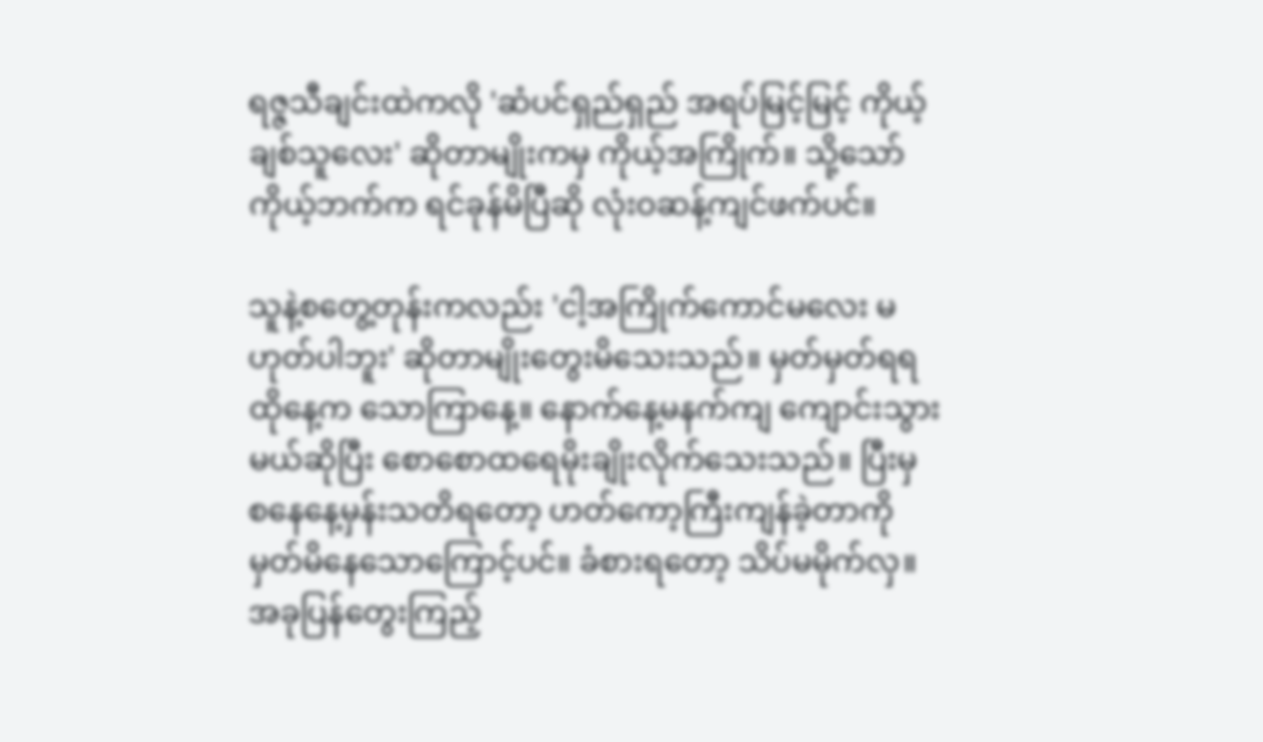ရဇ္ဇသီချင်းထဲကလို 'ဆံပင်ရှည်ရှည် အရပ်မြင့်မြင့် ကိုယ့်ချစ်သူလေး' ဆိုတာမျိုးကမှ ကိုယ့်အကြိုက်။ သို့သော် ကိုယ့်ဘက်က ရင်ခုန်မိပြီဆို လုံးဝဆန့်ကျင်ဖက်ပင်။

သူနဲ့စတွေ့တုန်းကလည်း 'ငါ့အကြိုက်ကောင်မလေး မဟုတ်ပါဘူး' ဆိုတာမျိုးတွေးမိသေးသည်။ မှတ်မှတ်ရရ ထိုနေ့က သောကြာနေ့။ နောက်နေ့မနက်ကျ ကျောင်းသွားမယ်ဆိုပြီး စောစောထရေမိုးချိုးလိုက်သေးသည်။ ပြီးမှ စနေနေ့မှန်းသတိရတော့ ဟတ်ကော့ကြီးကျန်ခဲ့တာကို မှတ်မိနေသောကြောင့်ပင်။ ခံစားရတော့ သိပ်မမိုက်လှ။ အခုပြန်တွေးကြည့်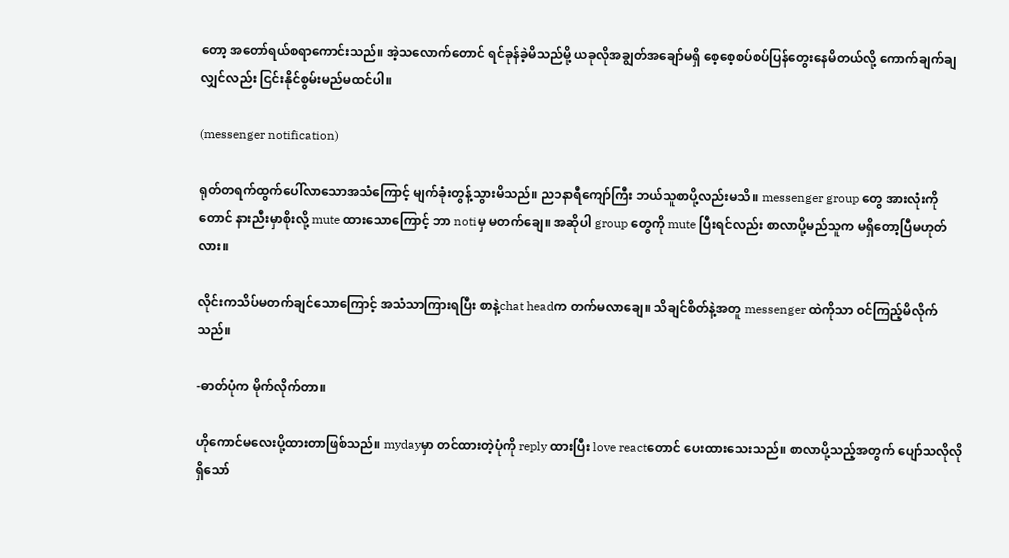တော့ အတော်ရယ်စရာကောင်းသည်။ အဲ့သလောက်တောင် ရင်ခုန်ခဲ့မိသည်မို့ ယခုလိုအချွတ်အချော်မရှိ စေ့စေ့စပ်စပ်ပြန်တွေးနေမိတယ်လို့ ကောက်ချက်ချလျှင်လည်း ငြင်းနိုင်စွမ်းမည်မထင်ပါ။

(messenger notification)

ရုတ်တရက်ထွက်ပေါ်လာသောအသံကြောင့် မျက်ခုံးတွန့်သွားမိသည်။ ည၁နာရီကျော်ကြီး ဘယ်သူစာပို့လည်းမသိ။ messenger group တွေ အားလုံးကိုတောင် နားညီးမှာစိုးလို့ mute ထားသောကြောင့် ဘာ notiမှ မတက်ချေ။ အဆိုပါ group တွေကို mute ပြီးရင်လည်း စာလာပို့မည်သူက မရှိတော့ပြီမဟုတ်လား။

လိုင်းကသိပ်မတက်ချင်သောကြောင့် အသံသာကြားရပြီး စာနဲ့chat headက တက်မလာချေ။ သိချင်စိတ်နဲ့အတူ messenger ထဲကိုသာ ဝင်ကြည့်မိလိုက်သည်။

-ဓာတ်ပုံက မိုက်လိုက်တာ။

ဟိုကောင်မလေးပို့ထားတာဖြစ်သည်။ mydayမှာ တင်ထားတဲ့ပုံကို reply ထားပြီး love reactတောင် ပေးထားသေးသည်။ စာလာပို့သည့်အတွက် ပျော်သလိုလိုရှိသော်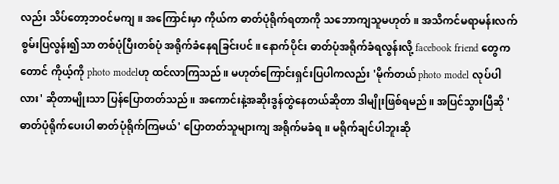လည်း သိပ်တော့ဘဝင်မကျ။ အကြောင်းမှာ ကိုယ်က ဓာတ်ပုံရိုက်ရတာကို သဘောကျသူမဟုတ်။ အသိကင်မရာမန်းလက်စွမ်းပြလွန်း၍သာ တစ်ပုံပြီးတစ်ပုံ အရိုက်ခံနေရခြင်းပင်။ နောက်ပိုင်း ဓာတ်ပုံအရိုက်ခံရလွန်းလို့ facebook friend တွေကတောင် ကိုယ့်ကို photo modelဟု ထင်လာကြသည်။ မဟုတ်ကြောင်းရှင်းပြပါကလည်း 'မိုက်တယ် photo model လုပ်ပါလား' ဆိုတာမျိုးသာ ပြန်ပြောတတ်သည်။ အကောင်းနဲ့အဆိုးဒွန်တွဲနေတယ်ဆိုတာ ဒါမျိုးဖြစ်ရမည်။ အပြင်သွားပြီဆို 'ဓာတ်ပုံရိုက်ပေးပါ ဓာတ်ပုံရိုက်ကြမယ်' ပြောတတ်သူများကျ အရိုက်မခံရ။ မရိုက်ချင်ပါဘူးဆို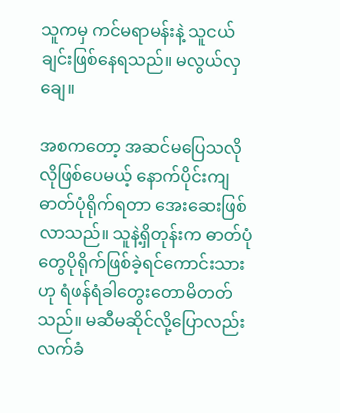သူကမှ ကင်မရာမန်းနဲ့ သူငယ်ချင်းဖြစ်နေရသည်။ မလွယ်လှချေ။

အစကတော့ အဆင်မပြေသလိုလိုဖြစ်ပေမယ့် နောက်ပိုင်းကျ ဓာတ်ပုံရိုက်ရတာ အေးဆေးဖြစ်လာသည်။ သူနဲ့ရှိတုန်းက ဓာတ်ပုံတွေပိုရိုက်ဖြစ်ခဲ့ရင်ကောင်းသား ဟု ရံဖန်ရံခါတွေးတောမိတတ်သည်။ မဆီမဆိုင်လို့ပြောလည်း လက်ခံ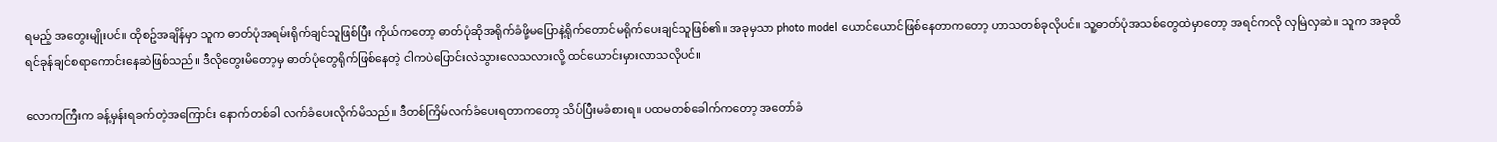ရမည့် အတွေးမျိုးပင်။ ထိုစဥ်အချိန်မှာ သူက ဓာတ်ပုံအရမ်းရိုက်ချင်သူဖြစ်ပြီး ကိုယ်ကတော့ ဓာတ်ပုံဆိုအရိုက်ခံဖို့မပြောနဲ့ရိုက်တောင်မရိုက်ပေးချင်သူဖြစ်၏။ အခုမှသာ photo model ယောင်ယောင်ဖြစ်နေတာကတော့ ဟာသတစ်ခုလိုပင်။ သူ့ဓာတ်ပုံအသစ်တွေထဲမှာတော့ အရင်ကလို လှမြဲလှဆဲ။ သူက အခုထိ ရင်ခုန်ချင်စရာကောင်းနေဆဲဖြစ်သည်။ ဒီလိုတွေးမိတော့မှ ဓာတ်ပုံတွေရိုက်ဖြစ်နေတဲ့ ငါကပဲပြောင်းလဲသွားလေသလားလို့ ထင်ယောင်းမှားလာသလိုပင်။

လောကကြီးက ခန့်မှန်းရခက်တဲ့အကြောင်း နောက်တစ်ခါ လက်ခံပေးလိုက်မိသည်။ ဒီတစ်ကြိမ်လက်ခံပေးရတာကတော့ သိပ်ပြီးမခံစားရ။ ပထမတစ်ခေါက်ကတော့ အတော်ခံ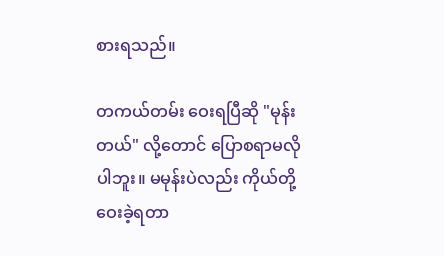စားရသည်။

တကယ်တမ်း ဝေးရပြီဆို "မုန်းတယ်" လို့တောင် ပြောစရာမလိုပါဘူး။ မမုန်းပဲလည်း ကိုယ်တို့ဝေးခဲ့ရတာ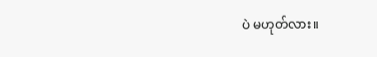ပဲ မဟုတ်လား။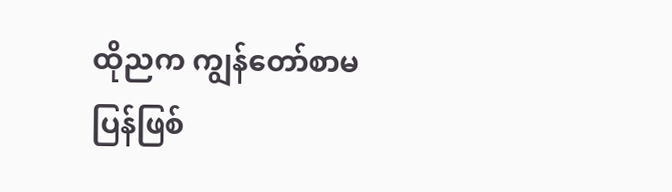ထိုညက ကျွန်တော်စာမပြန်ဖြစ်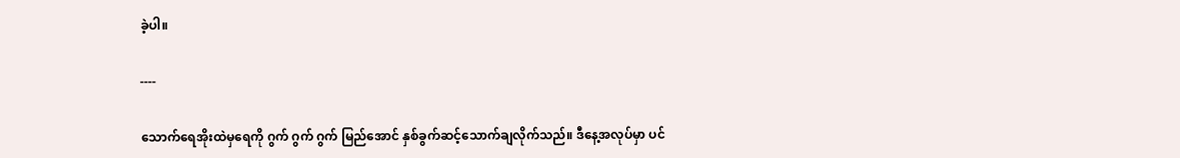ခဲ့ပါ။

----

သောက်ရေအိုးထဲမှရေကို ဂွက် ဂွက် ဂွက် မြည်အောင် နှစ်ခွက်ဆင့်သောက်ချလိုက်သည်။ ဒီနေ့အလုပ်မှာ ပင်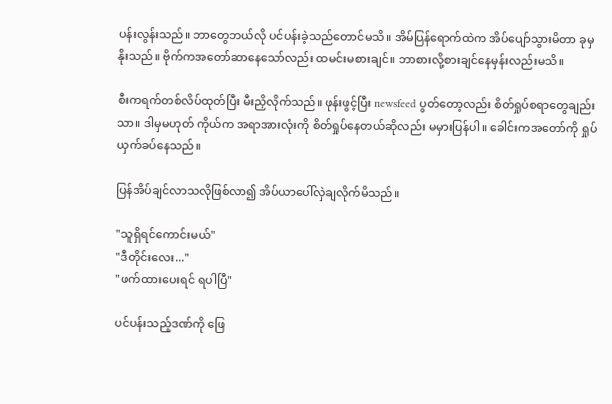ပန်းလွန်းသည်။ ဘာတွေဘယ်လို ပင်ပန်းခဲ့သည်တောင်မသိ။ အိမ်ပြန်ရောက်ထဲက အိပ်ပျော်သွားမိတာ ခုမှနိုးသည်။ ဗိုက်ကအတော်ဆာနေသော်လည်း ထမင်းမစားချင်။ ဘာစားလို့စားချင်နေမှန်းလည်းမသိ။

စီးကရက်တစ်လိပ်ထုတ်ပြီး မီးညှိလိုက်သည်။ ဖုန်းဖွင့်ပြီး newsfeed ပွတ်တော့လည်း စိတ်ရှုပ်စရာတွေချည်းသာ။ ဒါမှမဟုတ် ကိုယ်က အရာအားလုံးကို စိတ်ရှုပ်နေတယ်ဆိုလည်း မမှားပြန်ပါ။ ခေါင်းကအတော်ကို ရှုပ်ယှက်ခပ်နေသည်။

ပြန်အိပ်ချင်လာသလိုဖြစ်လာ၍ အိပ်ယာပေါ်လှဲချလိုက်မိသည်။

"သူရှိရင်ကောင်းမယ်"
"ဒီတိုင်းလေး..."
"ဖက်ထားပေးရင် ရပါပြီ"

ပင်ပန်းသည့်ဒဏ်ကို ဖြေ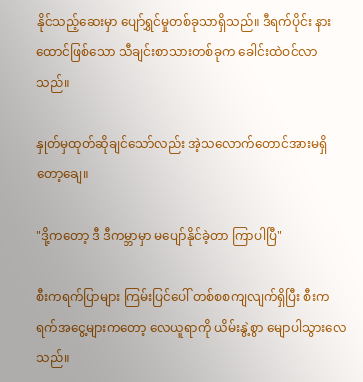နိုင်သည့်ဆေးမှာ ပျော်ရွှင်မှုတစ်ခုသာရှိသည်။ ဒီရက်ပိုင်း နားထောင်ဖြစ်သော သီချင်းစာသားတစ်ခုက ခေါင်းထဲဝင်လာသည်။

နှုတ်မှထုတ်ဆိုချင်သော်လည်း အဲ့သလောက်တောင်အားမရှိတော့ချေ။

"ဒို့ကတော့ ဒီ ဒီကမ္ဘာမှာ မပျော်နိုင်ခဲ့တာ ကြာပါပြီ"

စီးကရက်ပြာများ ကြမ်းပြင်ပေါ် တစ်စစကျလျက်ရှိပြီး စီးကရက်အငွေ့များကတော့ လေယူရာကို ယိမ်းနွဲ့စွာ မျောပါသွားလေသည်။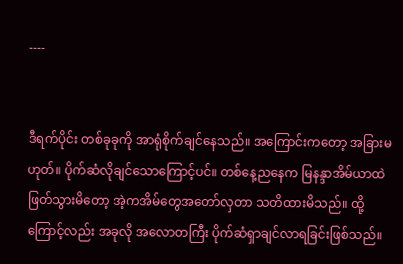----


ဒီရက်ပိုင်း တစ်ခုခုကို အာရုံစိုက်ချင်နေသည်။ အကြောင်းကတော့ အခြားမဟုတ်။ ပိုက်ဆံလိုချင်သောကြောင့်ပင်။ တစ်နေ့ညနေက မြနန္ဒာအိမ်ယာထဲဖြတ်သွားမိတော့ အဲ့ကအိမ်တွေအတော်လှတာ သတိထားမိသည်။ ထို့ကြောင့်လည်း အခုလို အလောတကြီး ပိုက်ဆံရှာချင်လာရခြင်းဖြစ်သည်။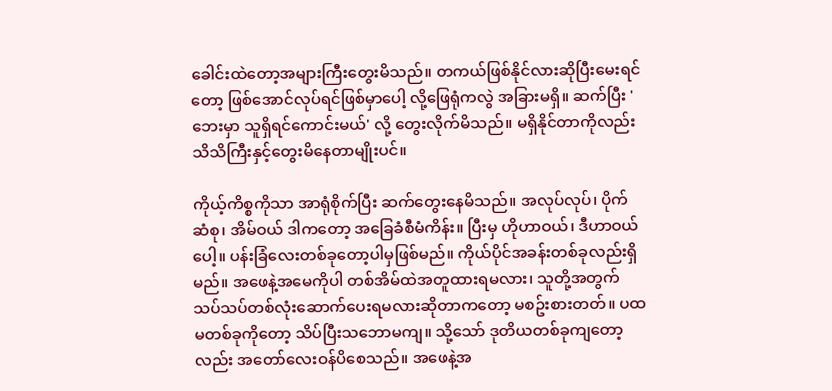ခေါင်းထဲတော့အများကြီးတွေးမိသည်။ တကယ်ဖြစ်နိုင်လားဆိုပြီးမေးရင်တော့ ဖြစ်အောင်လုပ်ရင်ဖြစ်မှာပေါ့ လို့ဖြေရုံကလွဲ အခြားမရှိ။ ဆက်ပြီး 'ဘေးမှာ သူရှိရင်ကောင်းမယ်' လို့ တွေးလိုက်မိသည်။ မရှိနိုင်တာကိုလည်း သိသိကြီးနှင့်တွေးမိနေတာမျိုးပင်။

ကိုယ့်ကိစ္စကိုသာ အာရုံစိုက်ပြီး ဆက်တွေးနေမိသည်။ အလုပ်လုပ်၊ ပိုက်ဆံစု၊ အိမ်ဝယ် ဒါကတော့ အခြေခံစီမံကိန်း။ ပြီးမှ ဟိုဟာဝယ်၊ ဒီဟာဝယ်ပေါ့။ ပန်းခြံလေးတစ်ခုတော့ပါမှဖြစ်မည်။ ကိုယ်ပိုင်အခန်းတစ်ခုလည်းရှိမည်။ အဖေနဲ့အမေကိုပါ တစ်အိမ်ထဲအတူထားရမလား၊ သူတို့အတွက်သပ်သပ်တစ်လုံးဆောက်ပေးရမလားဆိုတာကတော့ မစဥ်းစားတတ်။ ပထမတစ်ခုကိုတော့ သိပ်ပြီးသဘောမကျ။ သို့သော် ဒုတိယတစ်ခုကျတော့လည်း အတော်လေးဝန်ပိစေသည်။ အဖေနဲ့အ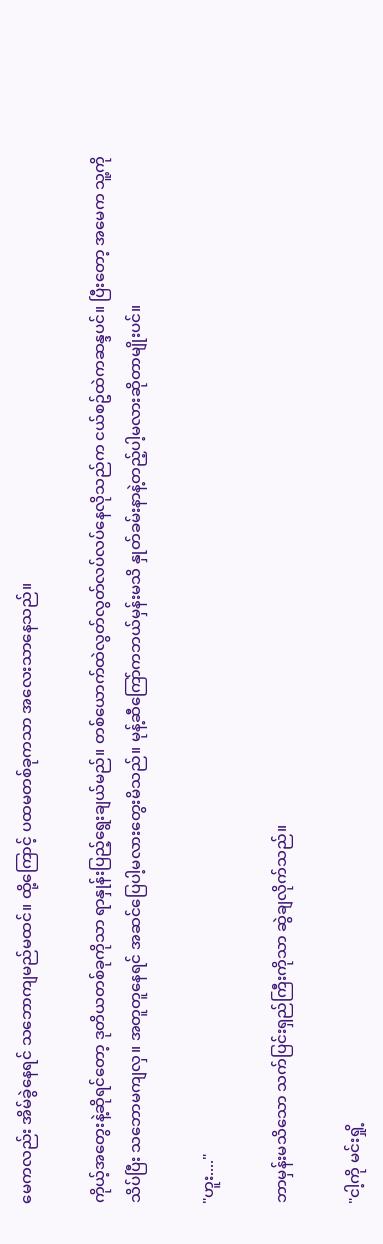မေကလည်း အိမ်ခွဲနေရင် သဘောကျမည်မထင်။ ထို့ကြောင့် ပထမတစ်ခုကသာ အလေးသာနေသည်။

ကိုယ့်အတွေးနဲ့ဆိုရင်တော့ ဒုတိယတစ်ခုကိုသာ ရာနှုန်းပြည့်ရွေးချယ်မည်။ တစ်ယောက်ထဲလွတ်လွတ်လပ်လပ်နေလိုသည်က ငယ်စဥ်ထဲကဆန္ဒပင်။ ပြီးတော့ အမေက သူ့ကိုသိပ်ပြီး သဘောမကျလှ။ အတူတူနေရင် အဆင်ပြေပါ့မလားတွေးမိသည်။ မုန့်ဆီကြော်ကဘယ်မှန်းမသိ နှုတ်ခမ်းနာနဲ့တည့်ပါ့မလားဆိုတာမျိုးပင်။

"ဟူး...."

ဘာမှန်းမသိသော သက်ပြင်းရှည်ကြီးကိုသာ ဆွဲချလိုက်သည်။

"ငါ့ကို မင်းရှို့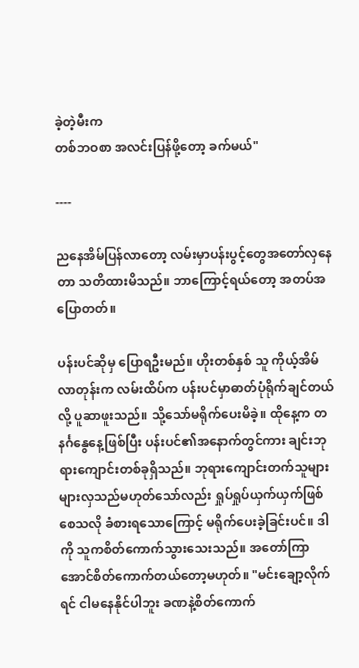ခဲ့တဲ့မီးက
တစ်ဘဝစာ အလင်းပြန်ဖို့တော့ ခက်မယ်"

----

ညနေအိမ်ပြန်လာတော့ လမ်းမှာပန်းပွင့်တွေအတော်လှနေတာ သတိထားမိသည်။ ဘာကြောင့်ရယ်တော့ အတပ်အပြောတတ်။

ပန်းပင်ဆိုမှ ပြောရဦးမည်။ ဟိုးတစ်နှစ် သူ ကိုယ့်အိမ်လာတုန်းက လမ်းထိပ်က ပန်းပင်မှာဓာတ်ပုံရိုက်ချင်တယ်လို့ ပူဆာဖူးသည်။ သို့သော်မရိုက်ပေးမိခဲ့။ ထိုနေ့က တနင်္ဂနွေနေ့ဖြစ်ပြီး ပန်းပင်၏အနောက်တွင်ကား ချင်းဘုရားကျောင်းတစ်ခုရှိသည်။ ဘုရားကျောင်းတက်သူများ များလှသည်မဟုတ်သော်လည်း ရှုပ်ရှုပ်ယှက်ယှက်ဖြစ်စေသလို ခံစားရသောကြောင့် မရိုက်ပေးခဲ့ခြင်းပင်။ ဒါကို သူကစိတ်ကောက်သွားသေးသည်။ အတော်ကြာအောင်စိတ်ကောက်တယ်တော့မဟုတ်။ "မင်းချော့လိုက်ရင် ငါမနေနိုင်ပါဘူး ခဏနဲ့စိတ်ကောက်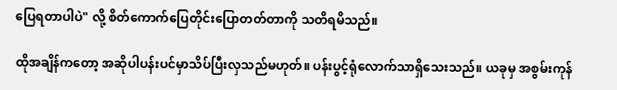ပြေရတာပါပဲ" လို့ စိတ်ကောက်ပြေတိုင်းပြောတတ်တာကို သတိရမိသည်။

ထိုအချိန်ကတော့ အဆိုပါပန်းပင်မှာသိပ်ပြီးလှသည်မဟုတ်။ ပန်းပွင့်ရုံလောက်သာရှိသေးသည်။ ယခုမှ အစွမ်းကုန်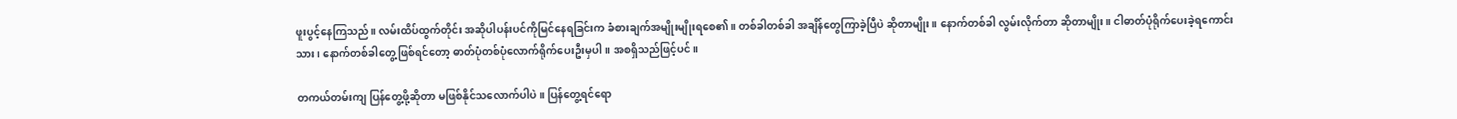ဖူးပွင့်နေကြသည်။ လမ်းထိပ်ထွက်တိုင်း အဆိုပါပန်းပင်ကိုမြင်နေရခြင်းက ခံစားချက်အမျိုးမျိုးရစေ၏။ တစ်ခါတစ်ခါ အချိန်တွေကြာခဲ့ပြီပဲ ဆိုတာမျိုး။ နောက်တစ်ခါ လွမ်းလိုက်တာ ဆိုတာမျိုး။ ငါဓာတ်ပုံရိုက်ပေးခဲ့ရကောင်းသား၊ နောက်တစ်ခါတွေ့ဖြစ်ရင်တော့ ဓာတ်ပုံတစ်ပုံလောက်ရိုက်ပေးဦးမှပါ။ အစရှိသည်ဖြင့်ပင်။

တကယ်တမ်းကျ ပြန်တွေ့ဖို့ဆိုတာ မဖြစ်နိုင်သလောက်ပါပဲ။ ပြန်တွေ့ရင်ရော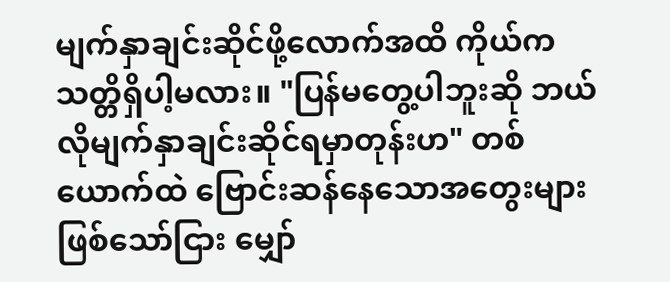မျက်နှာချင်းဆိုင်ဖို့လောက်အထိ ကိုယ်က သတ္တိရှိပါ့မလား။ "ပြန်မတွေ့ပါဘူးဆို ဘယ်လိုမျက်နှာချင်းဆိုင်ရမှာတုန်းဟ" တစ်ယောက်ထဲ ဗြောင်းဆန်နေသောအတွေးများဖြစ်သော်ငြား မျှော်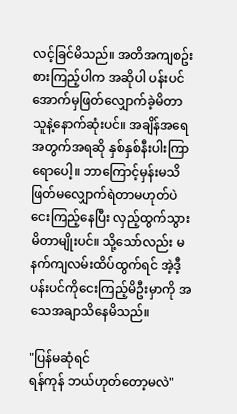လင့်ခြင်မိသည်။ အတိအကျစဥ်းစားကြည့်ပါက အဆိုပါ ပန်းပင်အောက်မှဖြတ်လျှောက်ခဲ့မိတာ သူနဲ့နောက်ဆုံးပင်။ အချိန်အရေအတွက်အရဆို နှစ်နှစ်နီးပါးကြာရောပေါ့။ ဘာကြောင့်မှန်းမသိ ဖြတ်မလျှောက်ရဲတာမဟုတ်ပဲ ငေးကြည့်နေပြီး လှည့်ထွက်သွားမိတာမျိုးပင်။ သို့သော်လည်း မနက်ကျလမ်းထိပ်ထွက်ရင် အဲ့ဒီ့ပန်းပင်ကိုငေးကြည့်မိဦးမှာကို အသေအချာသိနေမိသည်။

"ပြန်မဆုံရင်
ရန်ကုန် ဘယ်ဟုတ်တော့မလဲ"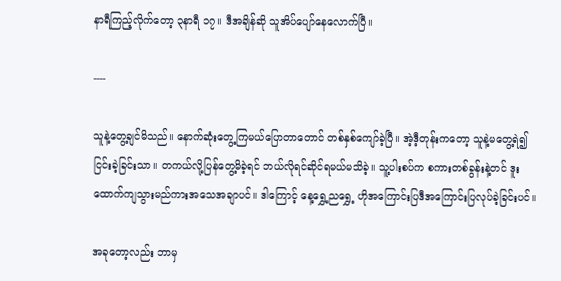နာရီကြည့်လိုက်တော့ ၃နာရီ ၁၇။ ဒီအချိန်ဆို သူအိပ်ပျော်နေလောက်ပြီ။

----

သူနဲ့တွေ့ချင်မိသည်။ နောက်ဆုံးတွေ့ကြမယ်ပြောတာတောင် တစ်နှစ်ကျော်ခဲ့ပြီ။ အဲ့ဒီ့တုန်းကတော့ သူနဲ့မတွေ့ရဲ၍ ငြင်းခဲ့ခြင်းသာ။ တကယ်လို့ပြန်တွေ့မိခဲ့ရင် ဘယ်လိုရင်ဆိုင်ရမယ်မသိခဲ့။ သူ့ပါးစပ်က စကားတစ်ခွန်းနဲ့တင် ဒူးထောက်ကျသွားမည်ကားအသေအချာပင်။ ဒါကြောင့် နေ့ရွှေ့ညရွှေ့ ဟိုအကြောင်းပြဒီအကြောင်းပြလုပ်ခဲ့ခြင်းပင်။

အခုတော့လည်း ဘာမှ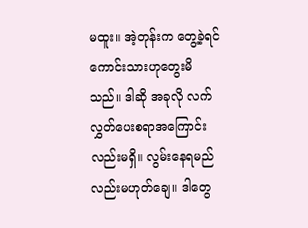မထူး။ အဲ့တုန်းက တွေ့ခဲ့ရင်ကောင်းသားဟုတွေးမိသည်။ ဒါဆို အခုလို လက်လွှတ်ပေးစရာအကြောင်းလည်းမရှိ။ လွမ်းနေရမည်လည်းမဟုတ်ချေ။ ဒါတွေ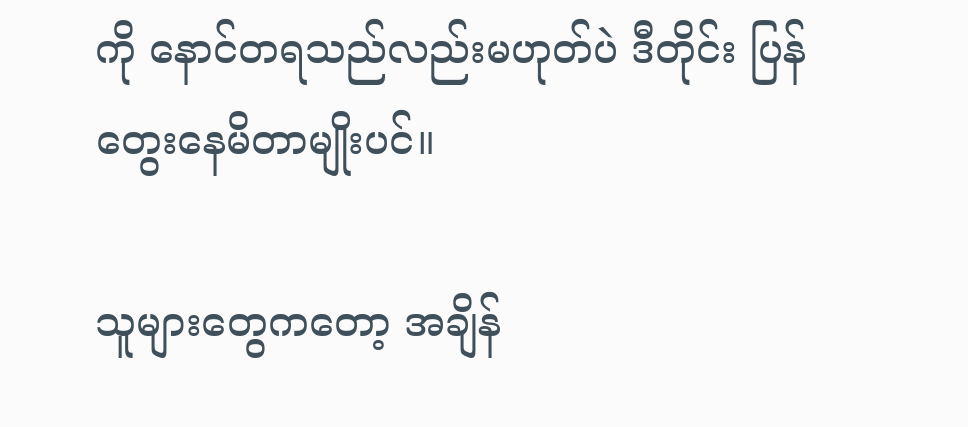ကို နောင်တရသည်လည်းမဟုတ်ပဲ ဒီတိုင်း ပြန်တွေးနေမိတာမျိုးပင်။

သူများတွေကတော့ အချိန်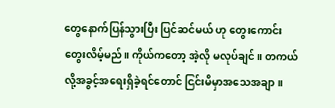တွေနောက်ပြန်သွားပြီး ပြင်ဆင်မယ် ဟု တွေးကောင်းတွေးလိမ့်မည်။ ကိုယ်ကတော့ အဲ့လို မလုပ်ချင်။ တကယ်လို့အခွင့်အရေးရှိခဲ့ရင်တောင် ငြင်းမိမှာအသေအချာ။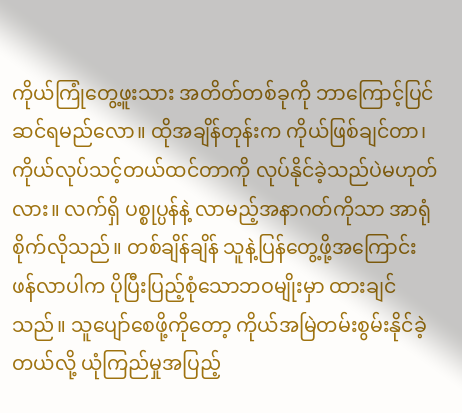ကိုယ်ကြုံတွေ့ဖူးသား အတိတ်တစ်ခုကို ဘာကြောင့်ပြင်ဆင်ရမည်လော။ ထိုအချိန်တုန်းက ကိုယ်ဖြစ်ချင်တာ၊ ကိုယ်လုပ်သင့်တယ်ထင်တာကို လုပ်နိုင်ခဲ့သည်ပဲမဟုတ်လား။ လက်ရှိ ပစ္စုပ္ပန်နဲ့ လာမည့်အနာဂတ်ကိုသာ အာရုံစိုက်လိုသည်။ တစ်ချိန်ချိန် သူနဲ့ပြန်တွေ့ဖို့အကြောင်းဖန်လာပါက ပိုပြီးပြည့်စုံသောဘဝမျိုးမှာ ထားချင်သည်။ သူပျော်စေဖို့ကိုတော့ ကိုယ်အမြဲတမ်းစွမ်းနိုင်ခဲ့တယ်လို့ ယုံကြည်မှုအပြည့်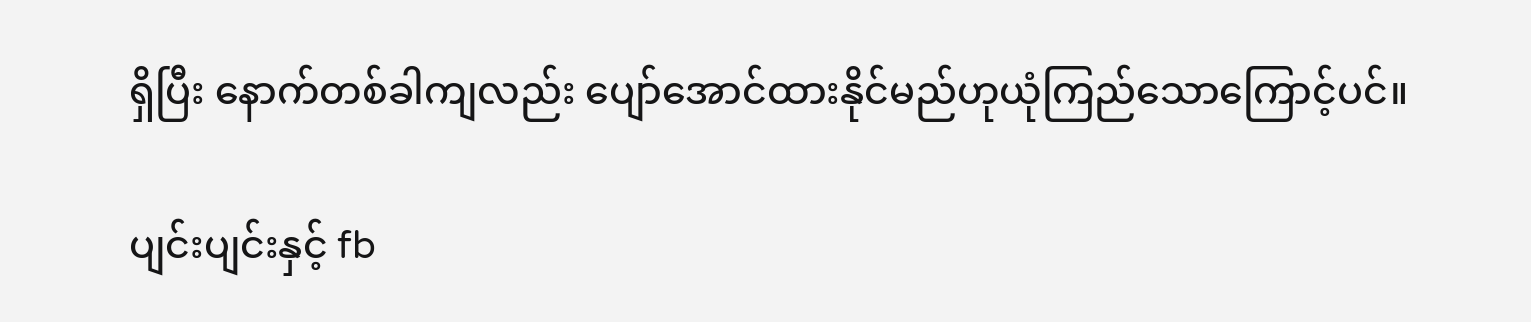ရှိပြီး နောက်တစ်ခါကျလည်း ပျော်အောင်ထားနိုင်မည်ဟုယုံကြည်သောကြောင့်ပင်။

ပျင်းပျင်းနှင့် fb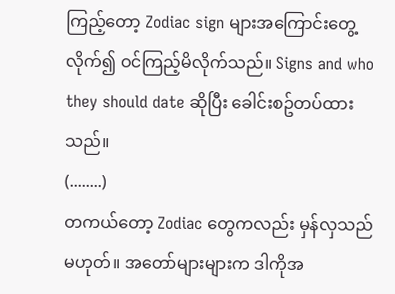ကြည့်တော့ Zodiac sign များအကြောင်းတွေ့လိုက်၍ ဝင်ကြည့်မိလိုက်သည်။ Signs and who they should date ဆိုပြီး ခေါင်းစဥ်တပ်ထားသည်။
(........)
တကယ်တော့ Zodiac တွေကလည်း မှန်လှသည်မဟုတ်။ အတော်များများက ဒါကိုအ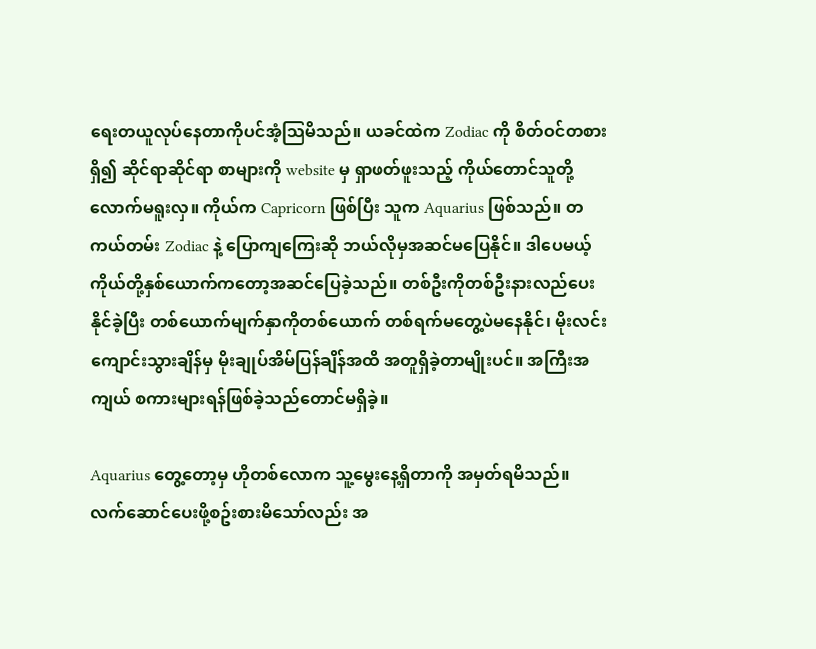ရေးတယူလုပ်နေတာကိုပင်အံ့သြမိသည်။ ယခင်ထဲက Zodiac ကို စိတ်ဝင်တစားရှိ၍ ဆိုင်ရာဆိုင်ရာ စာများကို website မှ ရှာဖတ်ဖူးသည့် ကိုယ်တောင်သူတို့လောက်မရူးလှ။ ကိုယ်က Capricorn ဖြစ်ပြီး သူက Aquarius ဖြစ်သည်။ တကယ်တမ်း Zodiac နဲ့ ပြောကျကြေးဆို ဘယ်လိုမှအဆင်မပြေနိုင်။ ဒါပေမယ့် ကိုယ်တို့နှစ်ယောက်ကတော့အဆင်ပြေခဲ့သည်။ တစ်ဦးကိုတစ်ဦးနားလည်ပေးနိုင်ခဲ့ပြီး တစ်ယောက်မျက်နှာကိုတစ်ယောက် တစ်ရက်မတွေ့ပဲမနေနိုင်၊ မိုးလင်းကျောင်းသွားချိန်မှ မိုးချုပ်အိမ်ပြန်ချိန်အထိ အတူရှိခဲ့တာမျိုးပင်။ အကြီးအကျယ် စကားများရန်ဖြစ်ခဲ့သည်တောင်မရှိခဲ့။

Aquarius တွေ့တော့မှ ဟိုတစ်လောက သူ့မွေးနေ့ရှိတာကို အမှတ်ရမိသည်။ လက်ဆောင်ပေးဖို့စဥ်းစားမိသော်လည်း အ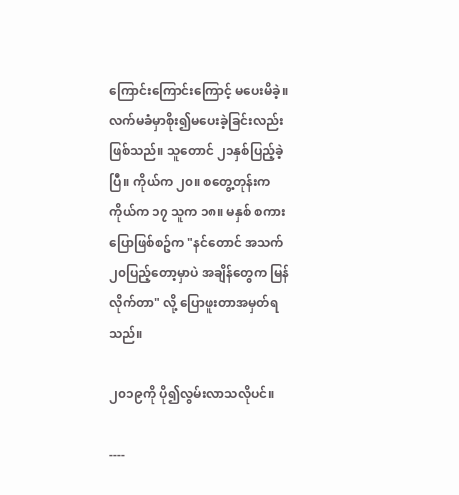ကြောင်းကြောင်းကြောင့် မပေးမိခဲ့။ လက်မခံမှာစိုး၍မပေးခဲ့ခြင်းလည်းဖြစ်သည်။ သူတောင် ၂၁နှစ်ပြည့်ခဲ့ပြီ။ ကိုယ်က ၂၀။ စတွေ့တုန်းက ကိုယ်က ၁၇ သူက ၁၈။ မနှစ် စကားပြောဖြစ်စဥ်က "နင်တောင် အသက်၂၀ပြည့်တော့မှာပဲ အချိန်တွေက မြန်လိုက်တာ" လို့ ပြောဖူးတာအမှတ်ရသည်။

၂၀၁၉ကို ပို၍လွမ်းလာသလိုပင်။

----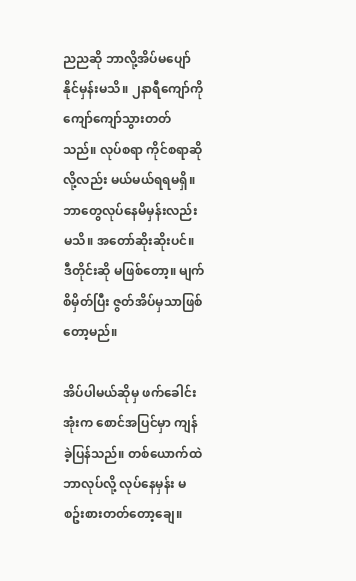ညညဆို ဘာလို့အိပ်မပျော်နိုင်မှန်းမသိ။ ၂နာရီကျော်ကို ကျော်ကျော်သွားတတ်သည်။ လုပ်စရာ ကိုင်စရာဆိုလို့လည်း မယ်မယ်ရရမရှိ။ ဘာတွေလုပ်နေမိမှန်းလည်း မသိ။ အတော်ဆိုးဆိုးပင်။ ဒီတိုင်းဆို မဖြစ်တော့။ မျက်စိမှိတ်ပြီး ဇွတ်အိပ်မှသာဖြစ်တော့မည်။

အိပ်ပါမယ်ဆိုမှ ဖက်ခေါင်းအုံးက စောင်အပြင်မှာ ကျန်ခဲ့ပြန်သည်။ တစ်ယောက်ထဲ ဘာလုပ်လို့ လုပ်နေမှန်း မစဥ်းစားတတ်တော့ချေ။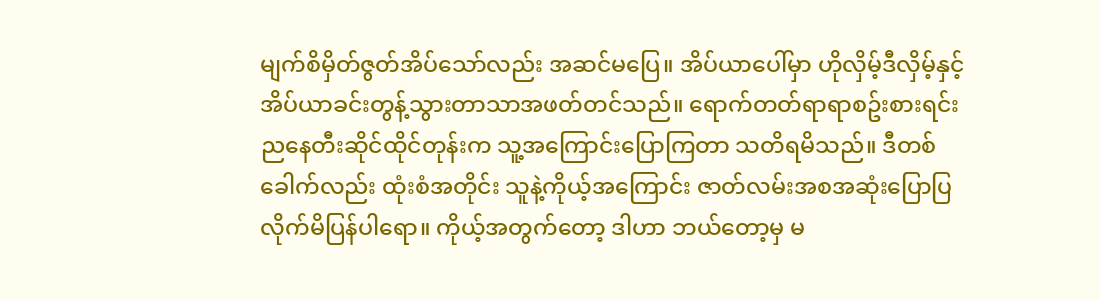မျက်စိမှိတ်ဇွတ်အိပ်သော်လည်း အဆင်မပြေ။ အိပ်ယာပေါ်မှာ ဟိုလှိမ့်ဒီလှိမ့်နှင့် အိပ်ယာခင်းတွန့်သွားတာသာအဖတ်တင်သည်။ ရောက်တတ်ရာရာစဥ်းစားရင်း ညနေတီးဆိုင်ထိုင်တုန်းက သူ့အကြောင်းပြောကြတာ သတိရမိသည်။ ဒီတစ်ခေါက်လည်း ထုံးစံအတိုင်း သူနဲ့ကိုယ့်အကြောင်း ဇာတ်လမ်းအစအဆုံးပြောပြလိုက်မိပြန်ပါရော။ ကိုယ့်အတွက်တော့ ဒါဟာ ဘယ်တော့မှ မ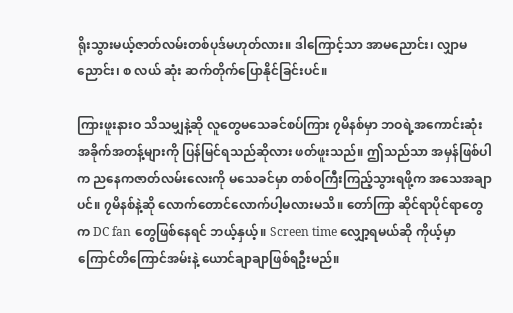ရိုးသွားမယ့်ဇာတ်လမ်းတစ်ပုဒ်မဟုတ်လား။ ဒါကြောင့်သာ အာမညောင်း၊ လျှာမညောင်း၊ စ လယ် ဆုံး ဆက်တိုက်ပြောနိုင်ခြင်းပင်။

ကြားဖူးနားဝ သိသမျှနဲ့ဆို လူတွေမသေခင်စပ်ကြား ၇မိနစ်မှာ ဘဝရဲ့အကောင်းဆုံးအခိုက်အတန့်များကို ပြန်မြင်ရသည်ဆိုလား ဖတ်ဖူးသည်။ ဤသည်သာ အမှန်ဖြစ်ပါက ညနေကဇာတ်လမ်းလေးကို မသေခင်မှာ တစ်ဝကြီးကြည့်သွားရဖို့က အသေအချာပင်။ ၇မိနစ်နဲ့ဆို လောက်တောင်လောက်ပါ့မလားမသိ။ တော်ကြာ ဆိုင်ရာပိုင်ရာတွေက DC fan တွေဖြစ်နေရင် ဘယ့်နှယ့်။ Screen time လျှော့ရမယ်ဆို ကိုယ့်မှာ ကြောင်တိကြောင်အမ်းနဲ့ ယောင်ချာချာဖြစ်ရဦးမည်။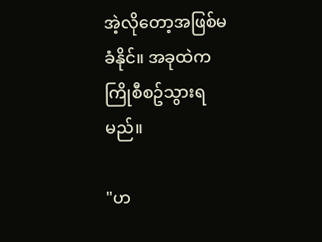အဲ့လိုတော့အဖြစ်မခံနိုင်။ အခုထဲက ကြိုစီစဥ်သွားရမည်။

"ဟ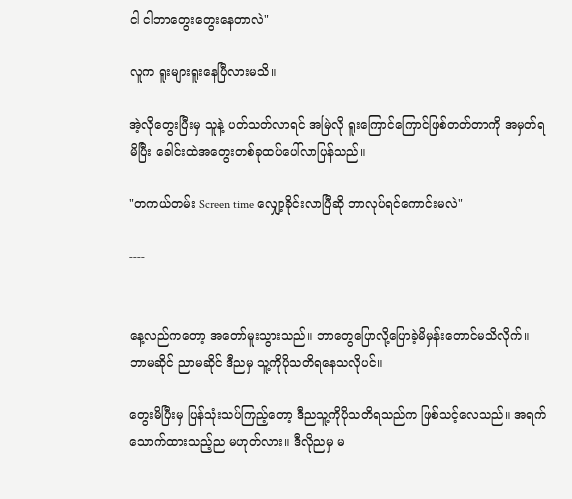ငါ ငါဘာတွေးတွေးနေတာလဲ"

လူက ရူးများရူးနေပြီလားမသိ။

အဲ့လိုတွေးပြီးမှ သူနဲ့ ပတ်သတ်လာရင် အမြဲလို ရူးကြောင်ကြောင်ဖြစ်တတ်တာကို အမှတ်ရမိပြီး ခေါင်းထဲအတွေးတစ်ခုထပ်ပေါ်လာပြန်သည်။

"တကယ်တမ်း Screen time လျှော့ခိုင်းလာပြီဆို ဘာလုပ်ရင်ကောင်းမလဲ"

----


နေ့လည်ကတော့ အတော်မူးသွားသည်။ ဘာတွေပြောလို့ပြောခဲ့မိမှန်းတောင်မသိလိုက်။ ဘာမဆိုင် ညာမဆိုင် ဒီညမှ သူ့ကိုပိုသတိရနေသလိုပင်။

တွေးမိပြီးမှ ပြန်သုံးသပ်ကြည့်တော့ ဒီညသူ့ကိုပိုသတိရသည်က ဖြစ်သင့်လေသည်။ အရက်သောက်ထားသည့်ည မဟုတ်လား။ ဒီလိုညမှ မ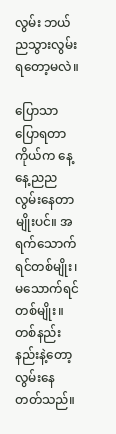လွမ်း ဘယ်ညသွားလွမ်းရတော့မလဲ။

ပြောသာပြောရတာ ကိုယ်က နေ့နေ့ညညလွမ်းနေတာမျိုးပင်။ အရက်သောက်ရင်တစ်မျိုး၊ မသောက်ရင်တစ်မျိုး။ တစ်နည်းနည်းနဲ့တော့ လွမ်းနေတတ်သည်။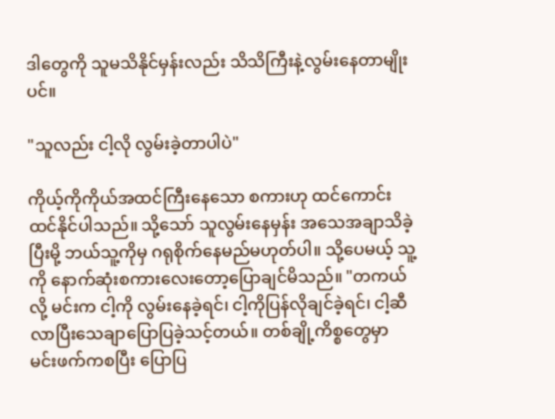ဒါတွေကို သူမသိနိုင်မှန်းလည်း သိသိကြီးနဲ့လွမ်းနေတာမျိုးပင်။

"သူလည်း ငါ့လို လွမ်းခဲ့တာပါပဲ"

ကိုယ့်ကိုကိုယ်အထင်ကြီးနေသော စကားဟု ထင်ကောင်းထင်နိုင်ပါသည်။ သို့သော် သူလွမ်းနေမှန်း အသေအချာသိခဲ့ပြီးမို့ ဘယ်သူ့ကိုမှ ဂရုစိုက်နေမည်မဟုတ်ပါ။ သို့ပေမယ့် သူ့ကို နောက်ဆုံးစကားလေးတော့ပြောချင်မိသည်။ "တကယ်လို့ မင်းက ငါ့ကို လွမ်းနေခဲ့ရင်၊ ငါ့ကိုပြန်လိုချင်ခဲ့ရင်၊ ငါ့ဆီလာပြီးသေချာပြောပြခဲ့သင့်တယ်။ တစ်ချို့ကိစ္စတွေမှာ မင်းဖက်ကစပြီး ပြောပြ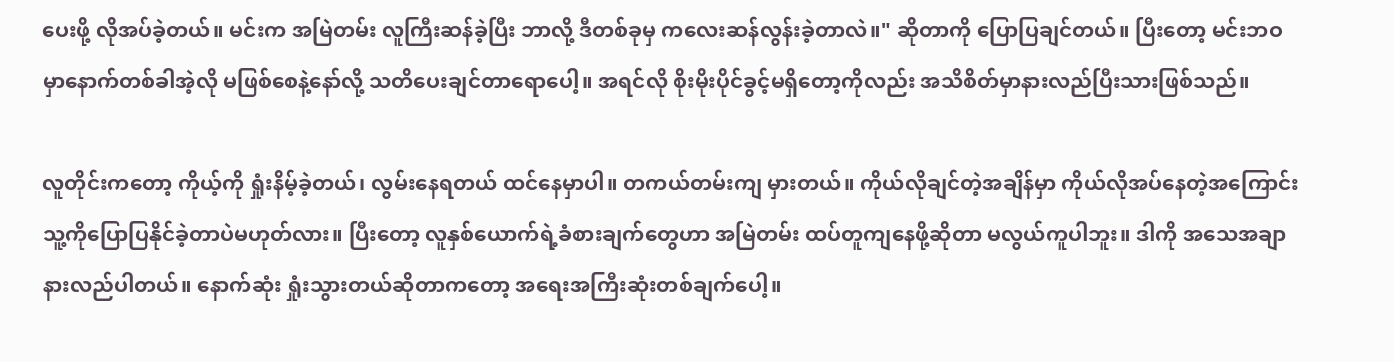ပေးဖို့ လိုအပ်ခဲ့တယ်။ မင်းက အမြဲတမ်း လူကြီးဆန်ခဲ့ပြီး ဘာလို့ ဒီတစ်ခုမှ ကလေးဆန်လွန်းခဲ့တာလဲ။" ဆိုတာကို ပြောပြချင်တယ်။ ပြီးတော့ မင်းဘဝမှာနောက်တစ်ခါအဲ့လို မဖြစ်စေနဲ့နော်လို့ သတိပေးချင်တာရောပေါ့။ အရင်လို စိုးမိုးပိုင်ခွင့်မရှိတော့ကိုလည်း အသိစိတ်မှာနားလည်ပြီးသားဖြစ်သည်။

လူတိုင်းကတော့ ကိုယ့်ကို ရှုံးနိမ့်ခဲ့တယ်၊ လွမ်းနေရတယ် ထင်နေမှာပါ။ တကယ်တမ်းကျ မှားတယ်။ ကိုယ်လိုချင်တဲ့အချိန်မှာ ကိုယ်လိုအပ်နေတဲ့အကြောင်း သူ့ကိုပြောပြနိုင်ခဲ့တာပဲမဟုတ်လား။ ပြီးတော့ လူနှစ်ယောက်ရဲ့ခံစားချက်တွေဟာ အမြဲတမ်း ထပ်တူကျနေဖို့ဆိုတာ မလွယ်ကူပါဘူး။ ဒါကို အသေအချာနားလည်ပါတယ်။ နောက်ဆုံး ရှုံးသွားတယ်ဆိုတာကတော့ အရေးအကြီးဆုံးတစ်ချက်ပေါ့။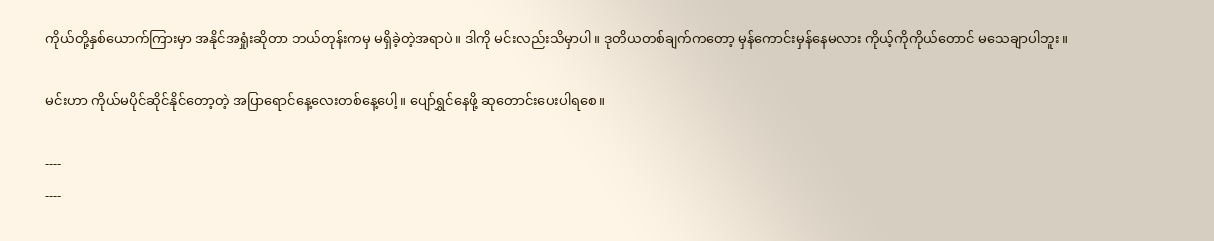ကိုယ်တို့နှစ်ယောက်ကြားမှာ အနိုင်အရှုံးဆိုတာ ဘယ်တုန်းကမှ မရှိခဲ့တဲ့အရာပဲ။ ဒါကို မင်းလည်းသိမှာပါ။ ဒုတိယတစ်ချက်ကတော့ မှန်ကောင်းမှန်နေမလား ကိုယ့်ကိုကိုယ်တောင် မသေချာပါဘူး။

မင်းဟာ ကိုယ်မပိုင်ဆိုင်နိုင်တော့တဲ့ အပြာရောင်နေ့လေးတစ်နေ့ပေါ့။ ပျော်ရွှင်နေဖို့ ဆုတောင်းပေးပါရစေ။

----
----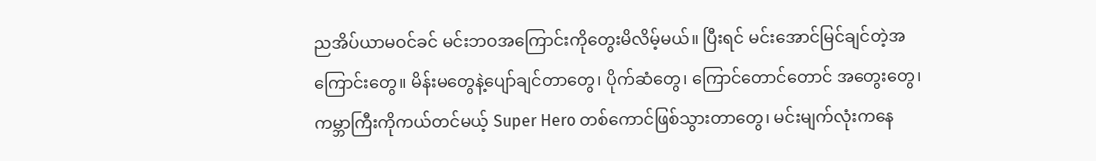ညအိပ်ယာမဝင်ခင် မင်းဘဝအကြောင်းကိုတွေးမိလိမ့်မယ်။ ပြီးရင် မင်းအောင်မြင်ချင်တဲ့အကြောင်းတွေ။ မိန်းမတွေနဲ့ပျော်ချင်တာတွေ၊ ပိုက်ဆံတွေ၊ ကြောင်တောင်တောင် အတွေးတွေ၊ ကမ္ဘာကြီးကိုကယ်တင်မယ့် Super Hero တစ်ကောင်ဖြစ်သွားတာတွေ၊ မင်းမျက်လုံးကနေ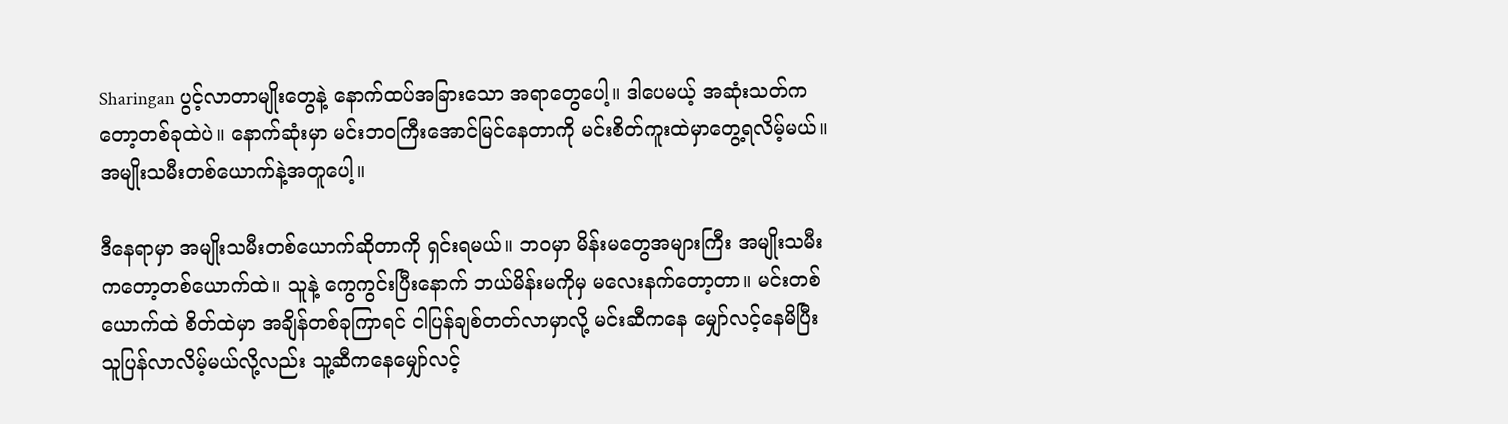Sharingan ပွင့်လာတာမျိုးတွေနဲ့ နောက်ထပ်အခြားသော အရာတွေပေါ့။ ဒါပေမယ့် အဆုံးသတ်ကတော့တစ်ခုထဲပဲ။ နောက်ဆုံးမှာ မင်းဘဝကြီးအောင်မြင်နေတာကို မင်းစိတ်ကူးထဲမှာတွေ့ရလိမ့်မယ်။ အမျိုးသမီးတစ်ယောက်နဲ့အတူပေါ့။

ဒီနေရာမှာ အမျိုးသမီးတစ်ယောက်ဆိုတာကို ရှင်းရမယ်။ ဘဝမှာ မိန်းမတွေအများကြီး အမျိုးသမီးကတော့တစ်ယောက်ထဲ။ သူနဲ့ ကွေကွင်းပြီးနောက် ဘယ်မိန်းမကိုမှ မလေးနက်တော့တာ။ မင်းတစ်ယောက်ထဲ စိတ်ထဲမှာ အချိန်တစ်ခုကြာရင် ငါပြန်ချစ်တတ်လာမှာလို့ မင်းဆီကနေ မျှော်လင့်နေမိပြီး သူပြန်လာလိမ့်မယ်လို့လည်း သူ့ဆီကနေမျှော်လင့်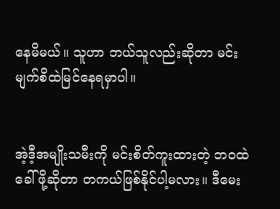နေမိမယ်။ သူဟာ ဘယ်သူလည်းဆိုတာ မင်းမျက်စိထဲမြင်နေရမှာပါ။


အဲ့ဒီ့အမျိုးသမီးကို မင်းစိတ်ကူးထားတဲ့ ဘဝထဲခေါ်ဖို့ဆိုတာ တကယ်ဖြစ်နိုင်ပါ့မလား။ ဒီမေး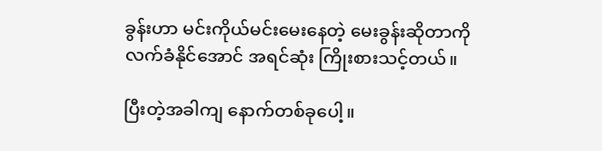ခွန်းဟာ မင်းကိုယ်မင်းမေးနေတဲ့ မေးခွန်းဆိုတာကို လက်ခံနိုင်အောင် အရင်ဆုံး ကြိုးစားသင့်တယ်။

ပြီးတဲ့အခါကျ နောက်တစ်ခုပေါ့။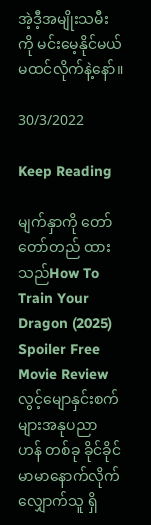အဲ့ဒီ့အမျိုးသမီးကို မင်းမေ့နိုင်မယ်မထင်လိုက်နဲ့နော်။

30/3/2022

Keep Reading

မျက်နှာကို တော်တော်တည် ထားသည်How To Train Your Dragon (2025) Spoiler Free Movie Reviewလွင့်မျောနှင်းစက်များအနုပညာ ဟန် တစ်ခု ခိုင်ခိုင်မာမာနောက်လိုက်လျှောက်သူ ရှိ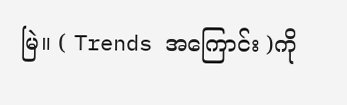မြဲ။ ( Trends အကြောင်း )ကို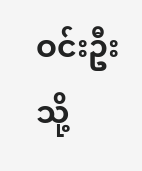ဝင်းဦးသို့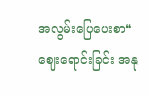အလွမ်းပြေပေးစာ❝ဈေးရောင်းခြင်း အနု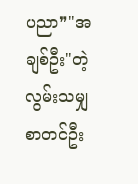ပညာ❞"အချစ်ဦး"တဲ့လွမ်းသမျှ စာတင်ဦး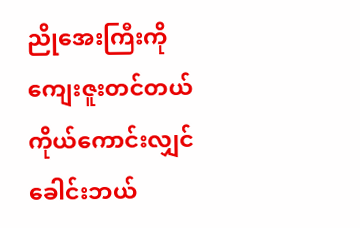ညိုအေးကြီးကို ကျေးဇူးတင်တယ်ကိုယ်ကောင်းလျှင် ခေါင်းဘယ်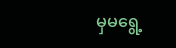မှမရွေ့